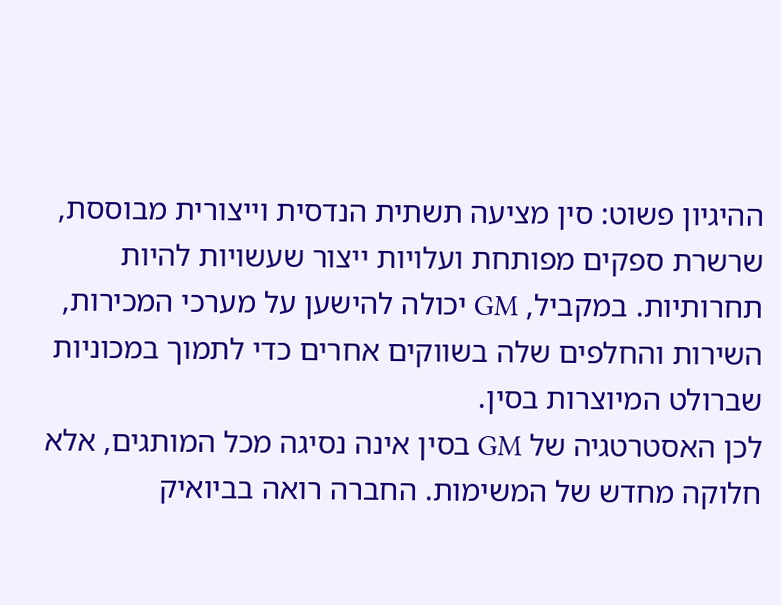ההיגיון פשוט: סין מציעה תשתית הנדסית וייצורית מבוססת, שרשרת ספקים מפותחת ועלויות ייצור שעשויות להיות תחרותיות. במקביל, GM יכולה להישען על מערכי המכירות, השירות והחלפים שלה בשווקים אחרים כדי לתמוך במכוניות שברולט המיוצרות בסין.
לכן האסטרטגיה של GM בסין אינה נסיגה מכל המותגים, אלא חלוקה מחדש של המשימות. החברה רואה בביואיק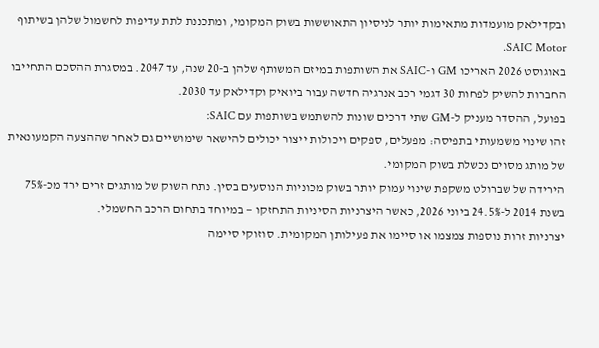ובקדילאק מועמדות מתאימות יותר לניסיון התאוששות בשוק המקומי, ומתכננת לתת עדיפות לחשמול שלהן בשיתוף SAIC Motor.
באוגוסט 2026 האריכו GM ו-SAIC את השותפות במיזם המשותף שלהן ב-20 שנה, עד 2047. במסגרת ההסכם התחייבו החברות להשיק לפחות 30 דגמי רכב אנרגיה חדשה עבור ביואיק וקדילאק עד 2030.
בפועל, ההסדר מעניק ל-GM שתי דרכים שונות להשתמש בשותפות עם SAIC:
זהו שינוי משמעותי בתפיסה: מפעלים, ספקים ויכולות ייצור יכולים להישאר שימושיים גם לאחר שההצעה הקמעונאית של מותג מסוים נכשלת בשוק המקומי.
הירידה של שברולט משקפת שינוי עמוק יותר בשוק מכוניות הנוסעים בסין. נתח השוק של מותגים זרים ירד מכ-75% בשנת 2014 ל-24.5% ביוני 2026, כאשר היצרניות הסיניות התחזקו — במיוחד בתחום הרכב החשמלי.
יצרניות זרות נוספות צמצמו או סיימו את פעילותן המקומית. סוזוקי סיימה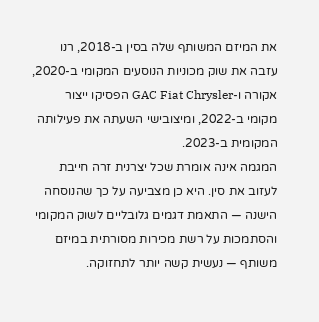את המיזם המשותף שלה בסין ב-2018, רנו עזבה את שוק מכוניות הנוסעים המקומי ב-2020, אקורה ו-GAC Fiat Chrysler הפסיקו ייצור מקומי ב-2022, ומיצובישי השעתה את פעילותה המקומית ב-2023.
המגמה אינה אומרת שכל יצרנית זרה חייבת לעזוב את סין. היא כן מצביעה על כך שהנוסחה הישנה — התאמת דגמים גלובליים לשוק המקומי והסתמכות על רשת מכירות מסורתית במיזם משותף — נעשית קשה יותר לתחזוקה.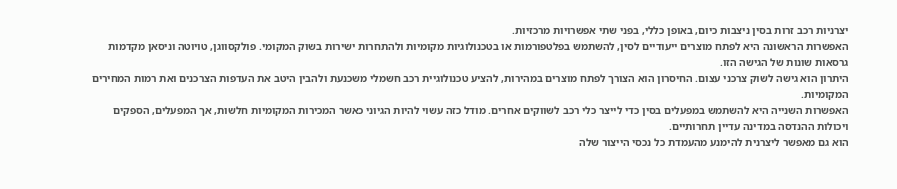יצרניות רכב זרות בסין ניצבות כיום, באופן כללי, בפני שתי אפשרויות מרכזיות.
האפשרות הראשונה היא לפתח מוצרים ייעודיים לסין, להשתמש בפלטפורמות או בטכנולוגיות מקומיות ולהתחרות ישירות בשוק המקומי. פולקסווגן, טויוטה וניסאן מקדמות גרסאות שונות של הגישה הזו.
היתרון הוא גישה לשוק צרכני עצום. החיסרון הוא הצורך לפתח מוצרים במהירות, להציע טכנולוגיית רכב חשמלי משכנעת ולהבין היטב את העדפות הצרכנים ואת רמות המחירים המקומיות.
האפשרות השנייה היא להשתמש במפעלים בסין כדי לייצר כלי רכב לשווקים אחרים. מודל כזה עשוי להיות הגיוני כאשר המכירות המקומיות חלשות, אך המפעלים, הספקים ויכולות ההנדסה במדינה עדיין תחרותיים.
הוא גם מאפשר ליצרנית להימנע מהעמדת כל נכסי הייצור שלה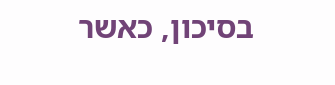בסיכון, כאשר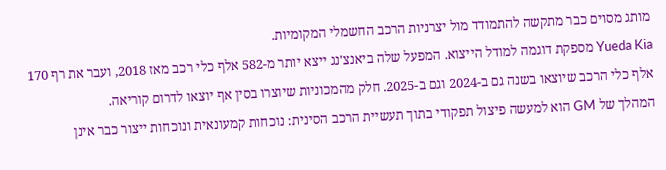מותג מסוים כבר מתקשה להתמודד מול יצרניות הרכב החשמלי המקומיות.
Yueda Kia מספקת דוגמה למודל הייצוא. המפעל שלה ביאנצ'נג ייצא יותר מ-582 אלף כלי רכב מאז 2018, ועבר את רף 170 אלף כלי הרכב שיוצאו בשנה גם ב-2024 וגם ב-2025. חלק מהמכוניות שיוצרו בסין אף יוצאו לדרום קוריאה.
המהלך של GM הוא למעשה פיצול תפקודי בתוך תעשיית הרכב הסינית: נוכחות קמעונאית ונוכחות ייצור כבר אינן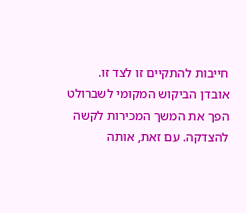חייבות להתקיים זו לצד זו.
אובדן הביקוש המקומי לשברולט הפך את המשך המכירות לקשה להצדקה. עם זאת, אותה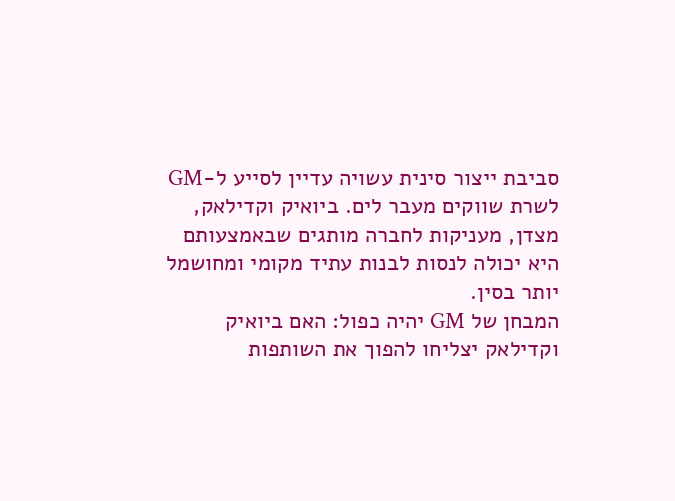סביבת ייצור סינית עשויה עדיין לסייע ל-GM לשרת שווקים מעבר לים. ביואיק וקדילאק, מצדן, מעניקות לחברה מותגים שבאמצעותם היא יכולה לנסות לבנות עתיד מקומי ומחושמל יותר בסין.
המבחן של GM יהיה כפול: האם ביואיק וקדילאק יצליחו להפוך את השותפות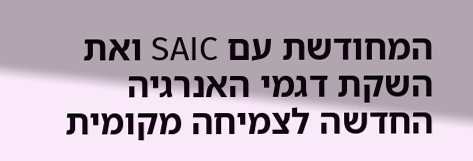המחודשת עם SAIC ואת השקת דגמי האנרגיה החדשה לצמיחה מקומית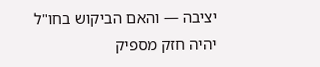יציבה — והאם הביקוש בחו"ל יהיה חזק מספיק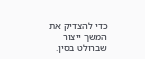כדי להצדיק את המשך ייצור שברולט בסין.